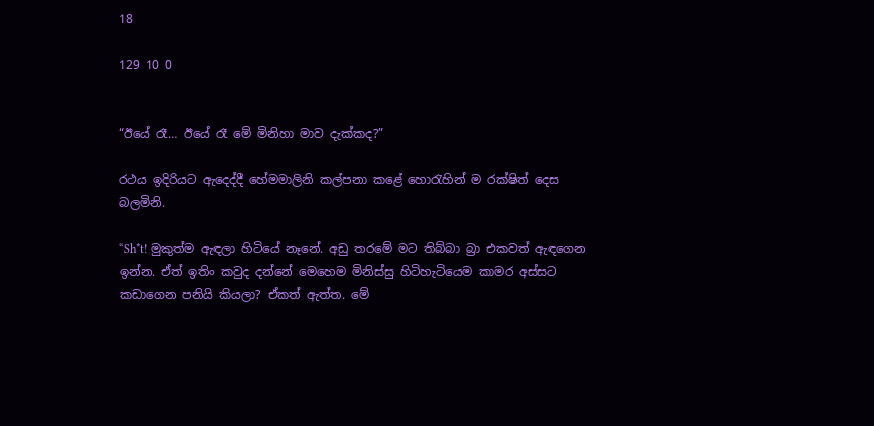18

129 10 0


“ඊයේ රෑ… ඊයේ රෑ මේ මිනිහා මාව දැක්කද?”

රථය ඉදිරියට ඇදෙද්දී හේමමාලිනි කල්පනා කළේ හොරැහින් ම රක්ෂිත් දෙස බලමිනි.

“Sh*t! මුකුත්ම ඇඳලා හිටියේ නෑනේ. අඩු තරමේ මට තිබ්බා බ්‍රා එකවත් ඇඳගෙන ඉන්න. ඒත් ඉතිං කවුද දන්නේ මෙහෙම මිනිස්සු හිටිහැටියෙම කාමර අස්සට කඩාගෙන පනියි කියලා? ඒකත් ඇත්ත. මේ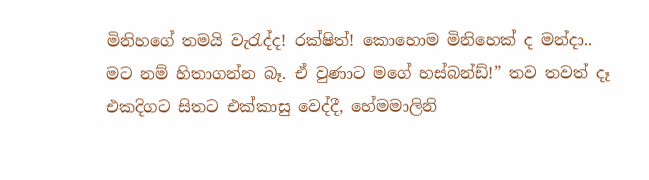මිනිහගේ තමයි වැරැද්ද! රක්ෂිත්! කොහොම මිනිහෙක් ද මන්දා.. මට නම් හිතාගන්න බෑ. ඒ වුණාට මගේ හස්බන්ඩ්!” තව තවත් දෑ එකදිගට සිතට එක්කාසු වෙද්දී, හේමමාලිනි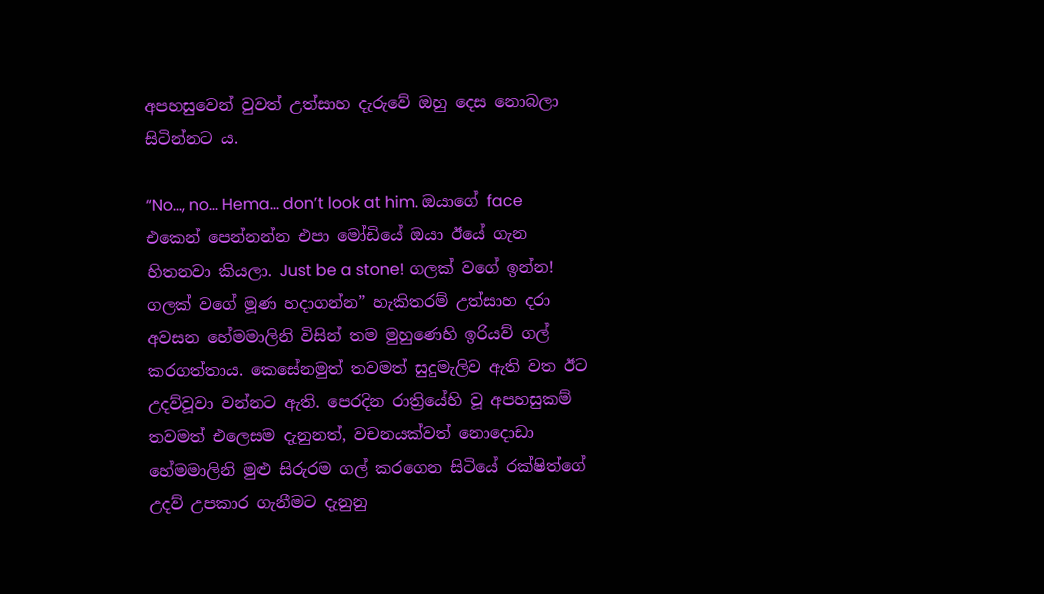අපහසුවෙන් වුවත් උත්සාහ දැරුවේ ඔහු දෙස නොබලා සිටින්නට ය.

“No…, no… Hema… don’t look at him. ඔයාගේ face එකෙන් පෙන්නන්න එපා මෝඩියේ ඔයා ඊයේ ගැන හිතනවා කියලා. Just be a stone! ගලක් වගේ ඉන්න! ගලක් වගේ මූණ හදාගන්න” හැකිතරම් උත්සාහ දරා අවසන හේමමාලිනි විසින් තම මුහුණෙහි ඉරියව් ගල් කරගත්තාය. කෙසේනමුත් තවමත් සුදුමැලිව ඇති වත ඊට උදව්වූවා වන්නට ඇති. පෙරදින රාත්‍රියේහි වූ අපහසුකම් තවමත් එලෙසම දැනුනත්, වචනයක්වත් නොදොඩා හේමමාලිනි මුළු සිරුරම ගල් කරගෙන සිටියේ රක්ෂිත්ගේ උදව් උපකාර ගැනීමට දැනුනු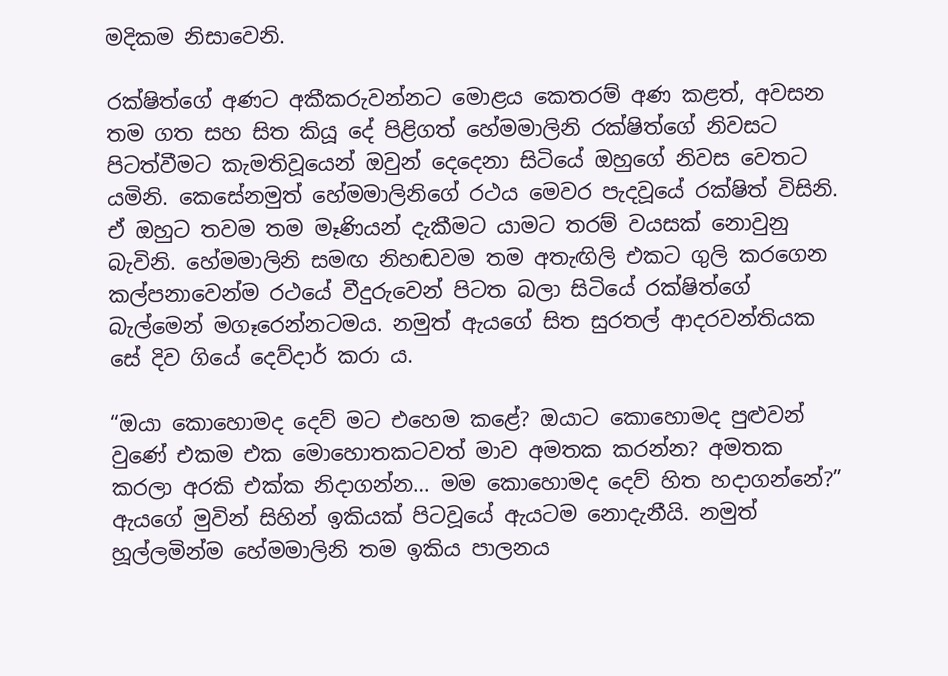මදිකම නිසාවෙනි.

රක්ෂිත්ගේ අණට අකීකරුවන්නට මොළය කෙතරම් අණ කළත්, අවසන තම ගත සහ සිත කියූ දේ පිළිගත් හේමමාලිනි රක්ෂිත්ගේ නිවසට පිටත්වීමට කැමතිවූයෙන් ඔවුන් දෙදෙනා සිටියේ ඔහුගේ නිවස වෙතට යමිනි. කෙසේනමුත් හේමමාලිනිගේ රථය මෙවර පැදවූයේ රක්ෂිත් විසිනි. ඒ ඔහුට තවම තම මෑණියන් දැකීමට යාමට තරම් වයසක් නොවුනු බැවිනි. හේමමාලිනි සමඟ නිහඬවම තම අතැඟිලි එකට ගුලි කරගෙන කල්පනාවෙන්ම රථයේ වීදුරුවෙන් පිටත බලා සිටියේ රක්ෂිත්ගේ බැල්මෙන් මගෑරෙන්නටමය. නමුත් ඇයගේ සිත සුරතල් ආදරවන්තියක සේ දිව ගියේ දෙව්දාර් කරා ය.

“ඔයා කොහොමද දෙව් මට එහෙම කළේ? ඔයාට කොහොමද පුළුවන් වුණේ එකම එක මොහොතකටවත් මාව අමතක කරන්න? අමතක කරලා අරකි එක්ක නිදාගන්න… මම කොහොමද දෙව් හිත හදාගන්නේ?” ඇයගේ මුවින් සිහින් ඉකියක් පිටවූයේ ඇයටම නොදැනීයි. නමුත් හූල්ලමින්ම හේමමාලිනි තම ඉකිය පාලනය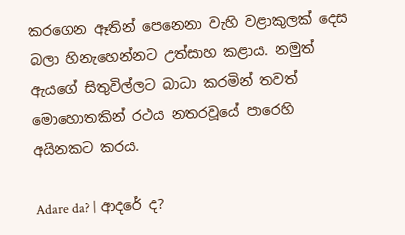කරගෙන ඈතින් පෙනෙනා වැහි වළාකුලක් දෙස බලා හිනැහෙන්නට උත්සාහ කළාය. නමුත් ඇයගේ සිතුවිල්ලට බාධා කරමින් තවත් මොහොතකින් රථය නතරවූයේ පාරෙහි අයිනකට කරය.

Adare da? | ආදරේ ද?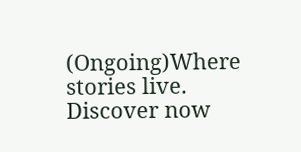(Ongoing)Where stories live. Discover now